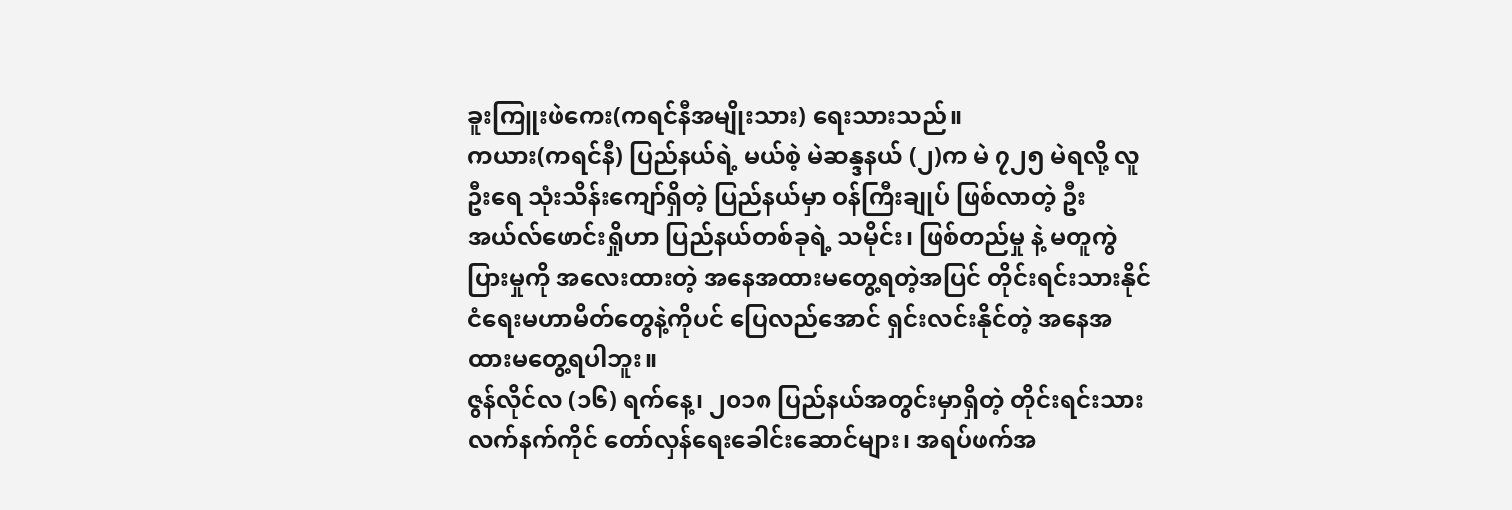ခူးကြူးဖဲကေး(ကရင်နီအမျိုးသား) ရေးသားသည်။
ကယား(ကရင်နီ) ပြည်နယ်ရဲ့ မယ်စဲ့ မဲဆန္ဒနယ် (၂)က မဲ ၇၂၅ မဲရလို့ လူဦးရေ သုံးသိန်းကျော်ရှိတဲ့ ပြည်နယ်မှာ ဝန်ကြီးချုပ် ဖြစ်လာတဲ့ ဦးအယ်လ်ဖောင်းရှိုဟာ ပြည်နယ်တစ်ခုရဲ့ သမိုင်း၊ ဖြစ်တည်မှု နဲ့ မတူကွဲပြားမှုကို အလေးထားတဲ့ အနေအထားမတွေ့ရတဲ့အပြင် တိုင်းရင်းသားနိုင်ငံရေးမဟာမိတ်တွေနဲ့ကိုပင် ပြေလည်အောင် ရှင်းလင်းနိုင်တဲ့ အနေအထားမတွေ့ရပါဘူး။
ဇွန်လိုင်လ (၁၆) ရက်နေ့၊ ၂၀၁၈ ပြည်နယ်အတွင်းမှာရှိတဲ့ တိုင်းရင်းသားလက်နက်ကိုင် တော်လှန်ရေးခေါင်းဆောင်များ၊ အရပ်ဖက်အ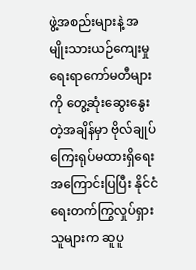ဖွဲ့အစည်းများနဲ့ အမျိုးသားယဉ်ကျေးမှုရေးရာကော်မတီများကို တွေ့ဆုံးဆွေးနွေးတဲ့အချိန်မှာ ဗိုလ်ချုပ်ကြေးရုပ်မထားရှိရေး အကြောင်းပြပြီး နိုင်ငံရေးတက်ကြွလှုပ်ရှားသူများက ဆူပူ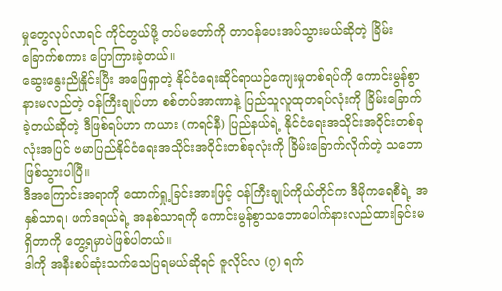မှုတွေလုပ်လာရင် ကိုင်တွယ်ဖို့ တပ်မတော်ကို တာဝန်ပေးအပ်သွားမယ်ဆိုတဲ့ ခြိမ်းခြောက်စကား ပြောကြားခဲ့တယ်။
ဆွေးနွေးညိုနှိုင်းပြီး အဖြေရှာတဲ့ နိုင်ငံရေးဆိုင်ရာယဉ်ကျေးမှုတစ်ရပ်ကို ကောင်းမွန်စွာနားမလည်တဲ့ ဝန်ကြီးချုပ်ဟာ စစ်တပ်အာဏာနဲ့ ပြည်သူလူထုတရပ်လုံးကို ခြိမ်းခြောက်ခဲ့တယ်ဆိုတဲ့ ဒီဖြစ်ရပ်ဟာ ကယား (ကရင်နီ) ပြည်နယ်ရဲ့ နိုင်ငံရေးအသိုင်းအဝိုင်းတစ်ခုလုံးအပြင် ဗမာပြည်နိုင်ငံရေးအသိုင်းအဝိုင်းတစ်ခုလုံးကို ခြိမ်းခြောက်လိုက်တဲ့ သဘောဖြစ်သွားပါပြီ။
ဒီအကြောင်းအရာကို ထောက်ရှု့ခြင်းအားဖြင့် ဝန်ကြီးချုပ်ကိုယ်တိုင်က ဒီမိုကရေစီရဲ့ အနှစ်သာရ၊ ဖက်ဒရယ်ရဲ့ အနစ်သာရကို ကောင်းမွန်စွာသဘောပေါက်နားလည်ထားခြင်းမရှိတာကို တွေ့ရမှာပဲဖြစ်ပါတယ်။
ဒါကို အနီးစပ်ဆုံးသက်သေပြရမယ်ဆိုရင် ဇူလိုင်လ (၇) ရက်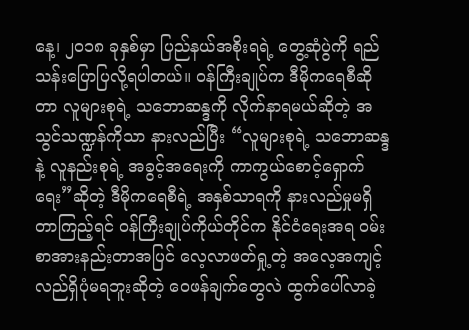နေ့၊ ၂၀၁၈ ခုနှစ်မှာ ပြည်နယ်အစိုးရရဲ့ တွေ့ဆုံပွဲကို ရည်သန်းပြောပြလို့ရပါတယ်။ ဝန်ကြီးချုပ်က ဒီမိုကရေစီဆိုတာ လူများစုရဲ့ သဘောဆန္ဒကို လိုက်နာရမယ်ဆိုတဲ့ အသွင်သဏ္ဍန်ကိုသာ နားလည်ပြီး “လူများစုရဲ့ သဘောဆန္ဒနဲ့ လူနည်းစုရဲ့ အခွင့်အရေးကို ကာကွယ်စောင့်ရှောက်ရေး”ဆိုတဲ့ ဒီမိုကရေစီရဲ့ အနှစ်သာရကို နားလည်မှုမရှိတာကြည့်ရင် ဝန်ကြီးချုပ်ကိုယ်တိုင်က နိုင်ငံရေးအရ ဝမ်းစာအားနည်းတာအပြင် လေ့လာဖတ်ရှု့တဲ့ အလေ့အကျင့်လည်ရှိပုံမရဘူးဆိုတဲ့ ဝေဖန်ချက်တွေလဲ ထွက်ပေါ်လာခဲ့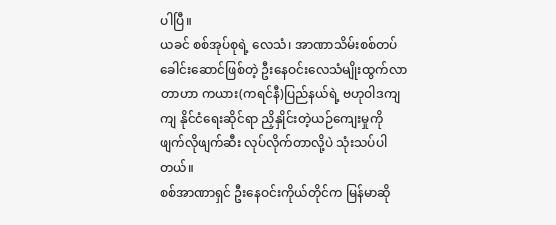ပါပြီ။
ယခင် စစ်အုပ်စုရဲ့ လေသံ၊ အာဏာသိမ်းစစ်တပ်ခေါင်းဆောင်ဖြစ်တဲ့ ဦးနေဝင်းလေသံမျိုးထွက်လာတာဟာ ကယား(ကရင်နီ)ပြည်နယ်ရဲ့ ဗဟုဝါဒကျကျ နိုင်ငံရေးဆိုင်ရာ ညှိနှိုင်းတဲ့ယဉ်ကျေးမှုကို ဖျက်လိုဖျက်ဆီး လုပ်လိုက်တာလို့ပဲ သုံးသပ်ပါတယ်။
စစ်အာဏာရှင် ဦးနေဝင်းကိုယ်တိုင်က မြန်မာဆို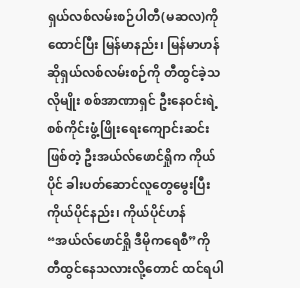ရှယ်လစ်လမ်းစဉ်ပါတီ(မဆလ)ကို ထောင်ပြီး မြန်မာနည်း၊ မြန်မာဟန် ဆိုရှယ်လစ်လမ်းစဉ်ကို တီထွင်ခဲ့သလိုမျိုး စစ်အာဏာရှင် ဦးနေဝင်းရဲ့ စစ်ကိုင်းဖွံ့ဖြိုးရေးကျောင်းဆင်းဖြစ်တဲ့ ဦးအယ်လ်ဖောင်ရှိုက ကိုယ်ပိုင် ခါးပတ်ဆောင်လူတွေမွေးပြီး ကိုယ်ပိုင်နည်း၊ ကိုယ်ပိုင်ဟန် “အယ်လ်ဖောင်ရှို ဒီမိုကရေစီ”ကို တီထွင်နေသလားလို့တောင် ထင်ရပါ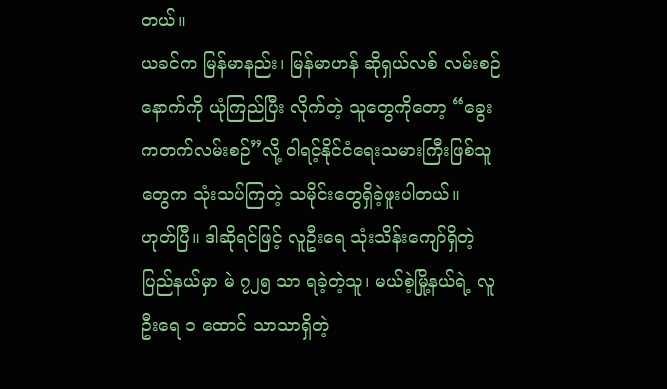တယ်။
ယခင်က မြန်မာနည်း၊ မြန်မာဟန် ဆိုရှယ်လစ် လမ်းစဉ်နောက်ကို ယုံကြည်ပြီး လိုက်တဲ့ သူတွေကိုတော့ “ခွေးကတက်လမ်းစဉ်”လို့ ဝါရင့်နိုင်ငံရေးသမားကြီးဖြစ်သူတွေက သုံးသပ်ကြတဲ့ သမိုင်းတွေရှိခဲ့ဖူးပါတယ်။
ဟုတ်ပြီ။ ဒါဆိုရင်ဖြင့် လူဦးရေ သုံးသိန်းကျော်ရှိတဲ့ ပြည်နယ်မှာ မဲ ၇၂၅ သာ ရခဲ့တဲ့သူ၊ မယ်စဲ့မြို့နယ်ရဲ့ လူဦးရေ ၁ ထောင် သာသာရှိတဲ့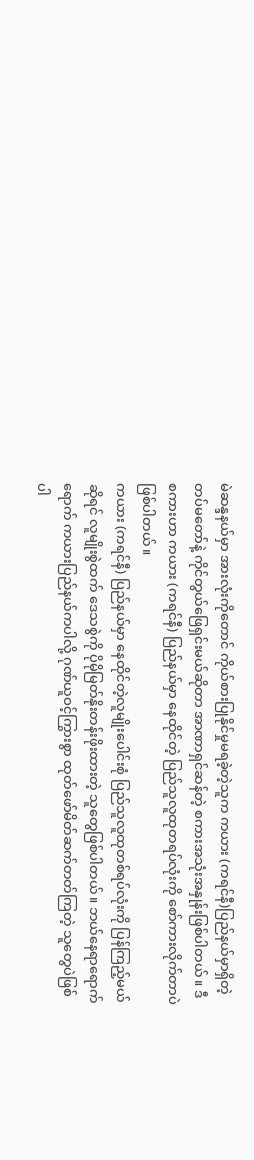မဲဆန္ဒနယ်မှာ အားလုံးကိုတောင် ကိုယ်စားပြုနိုင်မှုမရခဲ့တဲ့သူက ကယား (ကရင်နီ)ပြည်နယ်မှာရှိတဲ့ တပ်မတော်နဲ့ ကိုင်တွယ်ဖြေရှင်းမယ်ဆိုတာ အာဏာရှင်ဆန်တဲ့ စကားအသုံးအနှုန်းဖြစ်ပါတယ်။ ဒီစကားဟာ ကယား (ကရင်နီ) ပြည်နယ်မှာ နေထိုင်တဲ့ ပြည်သူလူထုတရပ်လုံးကို စော်ကားလိုက်တာပဲဖြစ်ပါတယ်။
ကယား (ကရင်နီ) ပြည်နယ်မှာ နေထိုင်တဲ့လူမျိုးပေါင်းစုံ ပြည်သူလူထုတစ်ရပ်လုံးကို ပြန်ကြည့်မယ်ဆိုရင် လူမျိုးစွဲထက် ဒေသစွဲကို ပိုမိုမြတ်နိုးတန်းဖိုးထားတဲ့ သူတွေဖြစ်ပါတယ်။ ဘယ်နေရာရောက်ရောက် ကယားပြည်နယ်ကပါလို့ ဂုဏ်ယူဝင့်ကြွားစွာ ထုတ်ဖော်မိတ်ဆက်တတ်ကြတဲ့ သူတွေပဲဖြစ်ပါ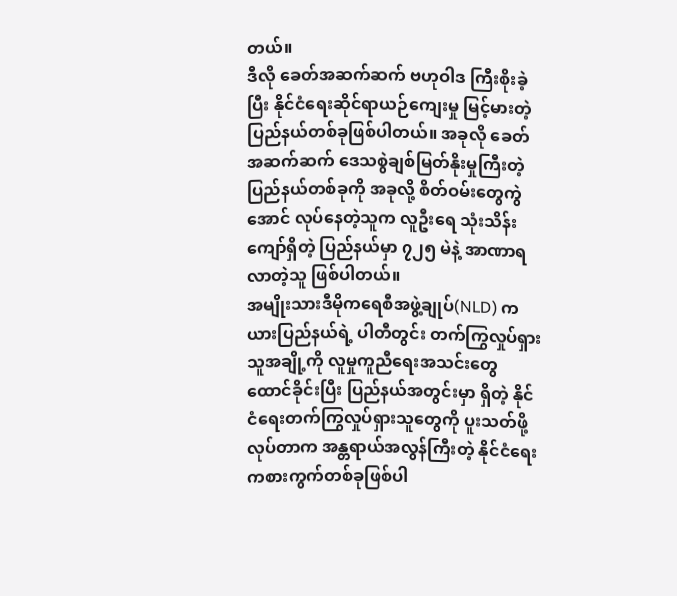တယ်။
ဒီလို ခေတ်အဆက်ဆက် ဗဟုဝါဒ ကြီးစိုးခဲ့ပြီး နိုင်ငံရေးဆိုင်ရာယဉ်ကျေးမှု မြင့်မားတဲ့ ပြည်နယ်တစ်ခုဖြစ်ပါတယ်။ အခုလို ခေတ်အဆက်ဆက် ဒေသစွဲချစ်မြတ်နိုးမှုကြီးတဲ့ ပြည်နယ်တစ်ခုကို အခုလို့ စိတ်ဝမ်းတွေကွဲအောင် လုပ်နေတဲ့သူက လူဦးရေ သုံးသိန်းကျော်ရှိတဲ့ ပြည်နယ်မှာ ၇၂၅ မဲနဲ့ အာဏာရလာတဲ့သူ ဖြစ်ပါတယ်။
အမျိုးသားဒီမိုကရေစီအဖွဲ့ချုပ်(NLD) ကယားပြည်နယ်ရဲ့ ပါတီတွင်း တက်ကြွလှုပ်ရှားသူအချို့ကို လူမှုကူညီရေးအသင်းတွေထောင်ခိုင်းပြီး ပြည်နယ်အတွင်းမှာ ရှိတဲ့ နိုင်ငံရေးတက်ကြွလှုပ်ရှားသူတွေကို ပူးသတ်ဖို့လုပ်တာက အန္တရာယ်အလွန်ကြီးတဲ့ နိုင်ငံရေးကစားကွက်တစ်ခုဖြစ်ပါ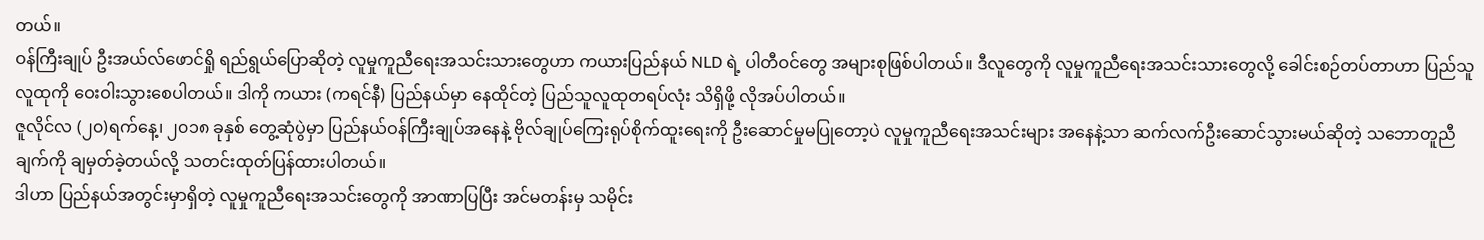တယ်။
ဝန်ကြီးချုပ် ဦးအယ်လ်ဖောင်ရှို ရည်ရွယ်ပြောဆိုတဲ့ လူမှုကူညီရေးအသင်းသားတွေဟာ ကယားပြည်နယ် NLD ရဲ့ ပါတီဝင်တွေ အများစုဖြစ်ပါတယ်။ ဒီလူတွေကို လူမှုကူညီရေးအသင်းသားတွေလို့ ခေါင်းစဉ်တပ်တာဟာ ပြည်သူလူထုကို ဝေးဝါးသွားစေပါတယ်။ ဒါကို ကယား (ကရင်နီ) ပြည်နယ်မှာ နေထိုင်တဲ့ ပြည်သူလူထုတရပ်လုံး သိရှိဖို့ လိုအပ်ပါတယ်။
ဇူလိုင်လ (၂၀)ရက်နေ့၊ ၂၀၁၈ ခုနှစ် တွေ့ဆုံပွဲမှာ ပြည်နယ်ဝန်ကြီးချုပ်အနေနဲ့ ဗိုလ်ချုပ်ကြေးရုပ်စိုက်ထူးရေးကို ဦးဆောင်မှုမပြုတော့ပဲ လူမှုကူညီရေးအသင်းများ အနေနဲ့သာ ဆက်လက်ဦးဆောင်သွားမယ်ဆိုတဲ့ သဘောတူညီချက်ကို ချမှတ်ခဲ့တယ်လို့ သတင်းထုတ်ပြန်ထားပါတယ်။
ဒါဟာ ပြည်နယ်အတွင်းမှာရှိတဲ့ လူမှုကူညီရေးအသင်းတွေကို အာဏာပြပြီး အင်မတန်းမှ သမိုင်း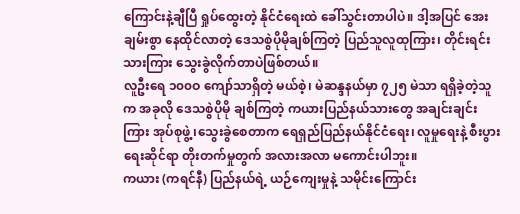ကြောင်းနဲ့ချီပြီ ရှုပ်ထွေးတဲ့ နိုင်ငံရေးထဲ ခေါ်သွင်းတာပါပဲ။ ဒါ့အပြင် အေးချမ်းစွာ နေထိုင်လာတဲ့ ဒေသစွဲပိုမိုချစ်ကြတဲ့ ပြည်သူလူထုကြား၊ တိုင်းရင်းသားကြား သွေးခွဲလိုက်တာပဲဖြစ်တယ်။
လူဦးရေ ၁၀၀ဝ ကျော်သာရှိတဲ့ မယ်စဲ့၊ မဲဆန္ဒနယ်မှာ ၇၂၅ မဲသာ ရရှိခဲ့တဲ့သူက အခုလို ဒေသစွဲပိုမို ချစ်ကြတဲ့ ကယားပြည်နယ်သားတွေ အချင်းချင်းကြား အုပ်စုဖွဲ့၊သွေးခွဲစေတာက ရေရှည်ပြည်နယ်နိုင်ငံရေး၊ လူမှုရေးနဲ့ စီးပွားရေးဆိုင်ရာ တိုးတက်မှုတွက် အလားအလာ မကောင်းပါဘူး။
ကယား (ကရင်နီ) ပြည်နယ်ရဲ့ ယဉ်ကျေးမှုနဲ့ သမိုင်းကြောင်း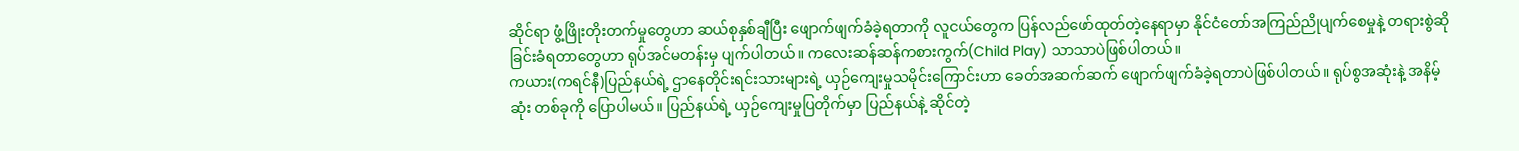ဆိုင်ရာ ဖွံ့ဖြိုးတိုးတက်မှုတွေဟာ ဆယ်စုနှစ်ချီပြီး ဖျောက်ဖျက်ခံခဲ့ရတာကို လူငယ်တွေက ပြန်လည်ဖော်ထုတ်တဲ့နေရာမှာ နိုင်ငံတော်အကြည်ညိုပျက်စေမှုနဲ့ တရားစွဲဆိုခြင်းခံရတာတွေဟာ ရုပ်အင်မတန်းမှ ပျက်ပါတယ်။ ကလေးဆန်ဆန်ကစားကွက်(Child Play) သာသာပဲဖြစ်ပါတယ်။
ကယား(ကရင်နီ)ပြည်နယ်ရဲ့ ဌာနေတိုင်းရင်းသားများရဲ့ ယှဉ်ကျေးမှုသမိုင်းကြောင်းဟာ ခေတ်အဆက်ဆက် ဖျောက်ဖျက်ခံခဲ့ရတာပဲဖြစ်ပါတယ်။ ရုပ်စွအဆုံးနဲ့ အနိမ့်ဆုံး တစ်ခုကို ပြောပါမယ်။ ပြည်နယ်ရဲ့ ယှဉ်ကျေးမှုပြတိုက်မှာ ပြည်နယ်နဲ့ ဆိုင်တဲ့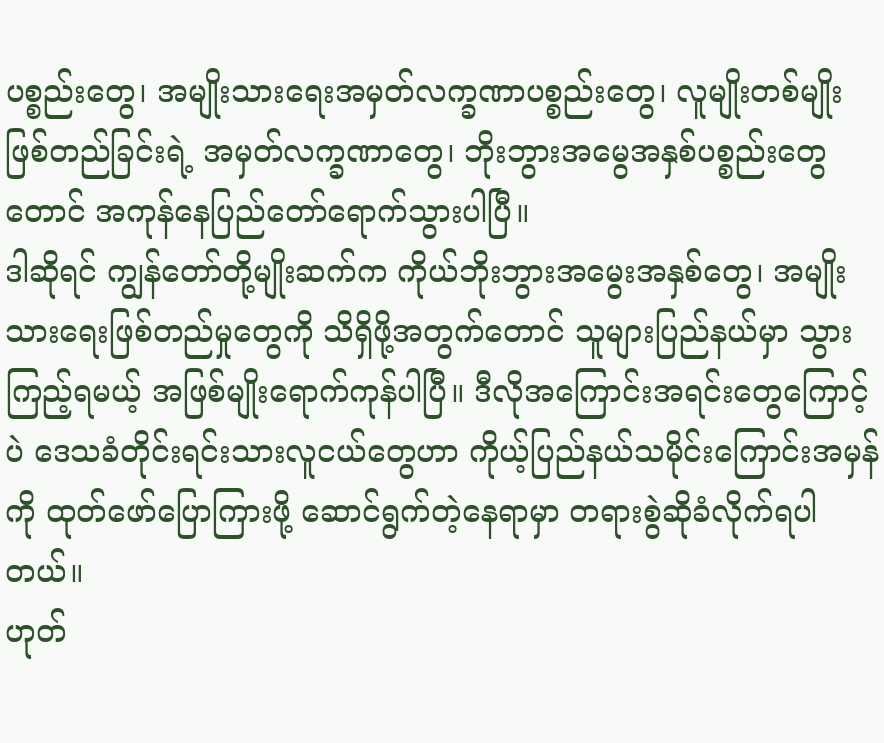ပစ္စည်းတွေ၊ အမျိုးသားရေးအမှတ်လက္ခဏာပစ္စည်းတွေ၊ လူမျိုးတစ်မျိုးဖြစ်တည်ခြင်းရဲ့ အမှတ်လက္ခဏာတွေ၊ ဘိုးဘွားအမွေအနှစ်ပစ္စည်းတွေတောင် အကုန်နေပြည်တော်ရောက်သွားပါပြီ။
ဒါဆိုရင် ကျွန်တော်တို့မျိုးဆက်က ကိုယ်ဘိုးဘွားအမွေးအနှစ်တွေ၊ အမျိုးသားရေးဖြစ်တည်မှုတွေကို သိရှိဖို့အတွက်တောင် သူများပြည်နယ်မှာ သွားကြည့်ရမယ့် အဖြစ်မျိုးရောက်ကုန်ပါပြီ။ ဒီလိုအကြောင်းအရင်းတွေကြောင့်ပဲ ဒေသခံတိုင်းရင်းသားလူငယ်တွေဟာ ကိုယ့်ပြည်နယ်သမိုင်းကြောင်းအမှန်ကို ထုတ်ဖော်ပြောကြားဖို့ ဆောင်ရွက်တဲ့နေရာမှာ တရားစွဲဆိုခံလိုက်ရပါတယ်။
ဟုတ်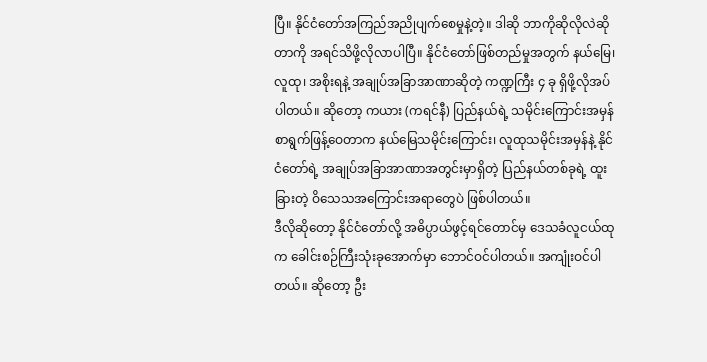ပြီ။ နိုင်ငံတော်အကြည်အညိုပျက်စေမှုနဲ့တဲ့။ ဒါဆို ဘာကိုဆိုလိုလဲဆိုတာကို အရင်သိဖို့လိုလာပါပြီ။ နိုင်ငံတော်ဖြစ်တည်မှုအတွက် နယ်မြေ၊ လူထု၊ အစိုးရနဲ့ အချုပ်အခြာအာဏာဆိုတဲ့ ကဏ္ဍကြီး ၄ ခု ရှိဖို့လိုအပ်ပါတယ်။ ဆိုတော့ ကယား (ကရင်နီ) ပြည်နယ်ရဲ့ သမိုင်းကြောင်းအမှန် စာရွက်ဖြန့်ဝေတာက နယ်မြေသမိုင်းကြောင်း၊ လူထုသမိုင်းအမှန်နဲ့ နိုင်ငံတော်ရဲ့ အချုပ်အခြာအာဏာအတွင်းမှာရှိတဲ့ ပြည်နယ်တစ်ခုရဲ့ ထူးခြားတဲ့ ဝိသေသအကြောင်းအရာတွေပဲ ဖြစ်ပါတယ်။
ဒီလိုဆိုတော့ နိုင်ငံတော်လို့ အဓိပ္ပာယ်ဖွင့်ရင်တောင်မှ ဒေသခံလူငယ်ထုက ခေါင်းစဉ်ကြီးသုံးခုအောက်မှာ ဘောင်ဝင်ပါတယ်။ အကျုံးဝင်ပါတယ်။ ဆိုတော့ ဦး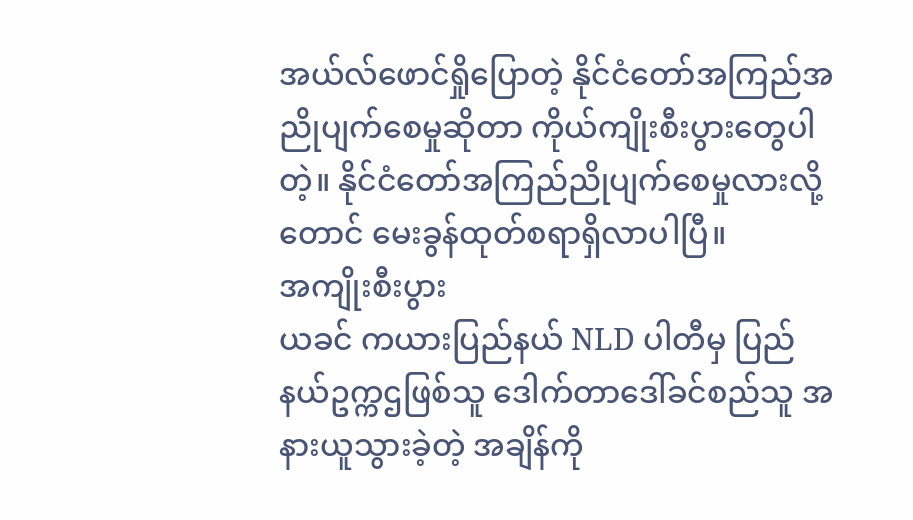အယ်လ်ဖောင်ရှိုပြောတဲ့ နိုင်ငံတော်အကြည်အညိုပျက်စေမှုဆိုတာ ကိုယ်ကျိုးစီးပွားတွေပါတဲ့။ နိုင်ငံတော်အကြည်ညိုပျက်စေမှုလားလို့တောင် မေးခွန်ထုတ်စရာရှိလာပါပြီ။
အကျိုးစီးပွား
ယခင် ကယားပြည်နယ် NLD ပါတီမှ ပြည်နယ်ဥက္ကဌဖြစ်သူ ဒေါက်တာဒေါ်ခင်စည်သူ အနားယူသွားခဲ့တဲ့ အချိန်ကို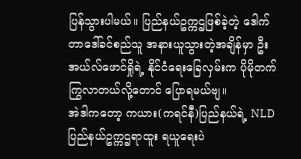ပြန်သွားပါမယ်။ ပြည်နယ်ဥက္ကဌဖြစ်ခဲ့တဲ့ ဒေါက်တာဒေါ်ခင်စည်သူ အနားယူသွားတဲ့အချိန်မှာ ဦးအယ်လ်ဖောင်ရှိုရဲ့ နိုင်ငံရေးခြေလှမ်းက ပိုမိုတက်ကြွလာတယ်လို့တောင် ပြောရမယ်ဗျ။
အဲဒါကတော့ ကယား(ကရင်နီ)ပြည်နယ်ရဲ့ NLD ပြည်နယ်ဥက္ကဌရာထူး ရယူရေးပဲ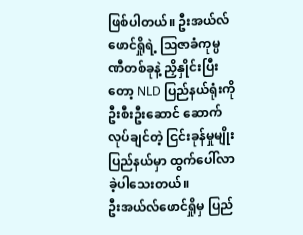ဖြစ်ပါတယ်။ ဦးအယ်လ်ဖောင်ရှိုရဲ့ ဩဇာခံကုမ္ပဏီတစ်ခုနဲ့ ညှိနှိုင်းပြီးတော့ NLD ပြည်နယ်ရုံးကို ဦးစီးဦးဆောင် ဆောက်လုပ်ချင်တဲ့ ငြင်းခုန်မှုမျိုး ပြည်နယ်မှာ ထွက်ပေါ်လာခဲ့ပါသေးတယ်။
ဦးအယ်လ်ဖောင်ရှိုမှ ပြည်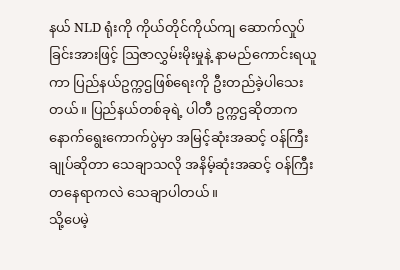နယ် NLD ရုံးကို ကိုယ်တိုင်ကိုယ်ကျ ဆောက်လှုပ်ခြင်းအားဖြင့် ဩဇာလွှမ်းမိုးမှုနဲ့ နာမည်ကောင်းရယူကာ ပြည်နယ်ဥက္ကဌဖြစ်ရေးကို ဦးတည်ခဲ့ပါသေးတယ်။ ပြည်နယ်တစ်ခုရဲ့ ပါတီ ဥက္ကဌဆိုတာက နောက်ရွေးကောက်ပွဲမှာ အမြင့်ဆုံးအဆင့် ဝန်ကြီးချုပ်ဆိုတာ သေချာသလို အနိမ့်ဆုံးအဆင့် ဝန်ကြီးတနေရာကလဲ သေချာပါတယ်။
သို့ပေမဲ့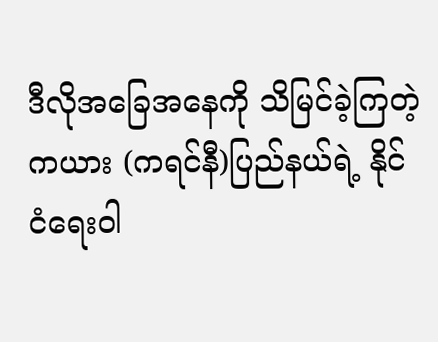ဒီလိုအခြေအနေကို သိမြင်ခဲ့ကြတဲ့ ကယား (ကရင်နီ)ပြည်နယ်ရဲ့ နိုင်ငံရေးဝါ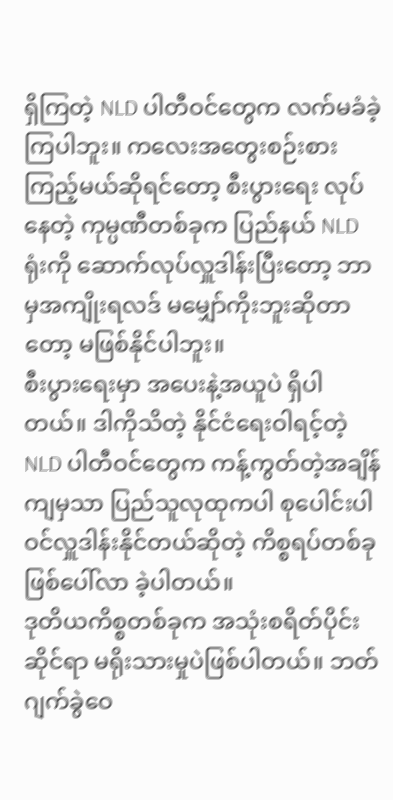ရှိကြတဲ့ NLD ပါတီဝင်တွေက လက်မခံခဲ့ကြပါဘူး။ ကလေးအတွေးစဉ်းစားကြည့်မယ်ဆိုရင်တော့ စီးပွားရေး လုပ်နေတဲ့ ကုမ္ပဏီတစ်ခုက ပြည်နယ် NLD ရုံးကို ဆောက်လုပ်လှူဒါန်းပြီးတော့ ဘာမှအကျိုးရလဒ် မမျှော်ကိုးဘူးဆိုတာတော့ မဖြစ်နိုင်ပါဘူး။
စီးပွားရေးမှာ အပေးနဲ့အယူပဲ ရှိပါတယ်။ ဒါကိုသိတဲ့ နိုင်ငံရေးဝါရင့်တဲ့ NLD ပါတီဝင်တွေက ကန့်ကွတ်တဲ့အချိန်ကျမှသာ ပြည်သူလုထုကပါ စုပေါင်းပါဝင်လှူဒါန်းနိုင်တယ်ဆိုတဲ့ ကိစ္စရပ်တစ်ခုဖြစ်ပေါ်လာ ခဲ့ပါတယ်။
ဒုတိယကိစ္စတစ်ခုက အသုံးစရိတ်ပိုင်းဆိုင်ရာ မရိုးသားမှုပဲဖြစ်ပါတယ်။ ဘတ်ဂျက်ခွဲဝေ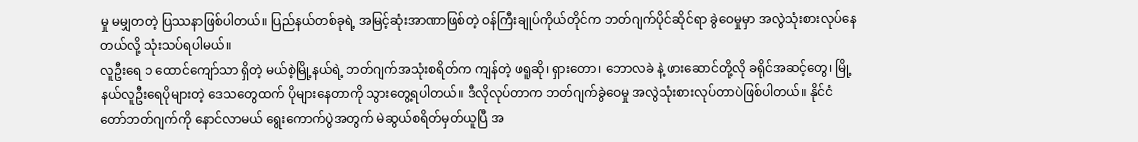မှု မမျှတတဲ့ ပြဿနာဖြစ်ပါတယ်။ ပြည်နယ်တစ်ခုရဲ့ အမြင့်ဆုံးအာဏာဖြစ်တဲ့ ဝန်ကြီးချုပ်ကိုယ်တိုင်က ဘတ်ဂျက်ပိုင်ဆိုင်ရာ ခွဲဝေမှုမှာ အလွဲသုံးစားလုပ်နေတယ်လို့ သုံးသပ်ရပါမယ်။
လူဦးရေ ၁ ထောင်ကျော်သာ ရှိတဲ့ မယ်စဲ့မြို့နယ်ရဲ့ ဘတ်ဂျက်အသုံးစရိတ်က ကျန်တဲ့ ဖရူဆို၊ ရှားတော၊ ဘောလခဲ နဲ့ ဖားဆောင်တို့လို ခရိုင်အဆင့်တွေ၊ မြို့နယ်လူဦးရေပိုများတဲ့ ဒေသတွေထက် ပိုများနေတာကို သွားတွေ့ရပါတယ်။ ဒီလိုလုပ်တာက ဘတ်ဂျက်ခွဲဝေမှု အလွဲသုံးစားလုပ်တာပဲဖြစ်ပါတယ်။ နိုင်ငံတော်ဘတ်ဂျက်ကို နောင်လာမယ် ရွေးကောက်ပွဲအတွက် မဲဆွယ်စရိတ်မှတ်ယူပြီ အ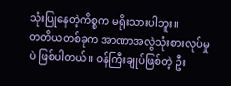သုံးပြုနေတဲ့ကိစ္စက မရိုးသားပါဘူး။
တတိယတစ်ခုက အာဏာအလွဲသုံးစားလုပ်မှုပဲ ဖြစ်ပါတယ်။ ဝန်ကြီးချုပ်ဖြစ်တဲ့ ဦး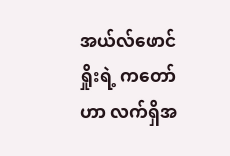အယ်လ်ဖောင်ရှိုးရဲ့ ကတော် ဟာ လက်ရှိအ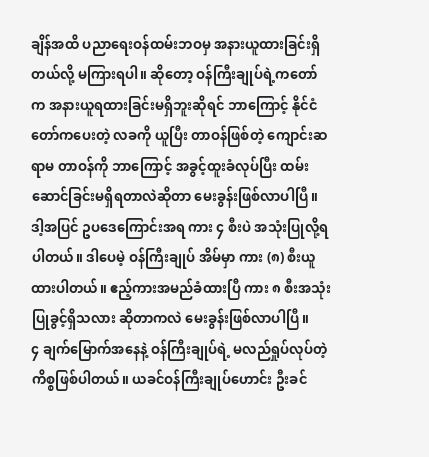ချိန်အထိ ပညာရေးဝန်ထမ်းဘဝမှ အနားယူထားခြင်းရှိတယ်လို့ မကြားရပါ။ ဆိုတော့ ဝန်ကြီးချုပ်ရဲ့ကတော်က အနားယူရထားခြင်းမရှိဘူးဆိုရင် ဘာကြောင့် နိုင်ငံတော်ကပေးတဲ့ လခကို ယူပြီး တာဝန်ဖြစ်တဲ့ ကျောင်းဆရာမ တာဝန်ကို ဘာကြောင့် အခွင့်ထူးခံလုပ်ပြီး ထမ်းဆောင်ခြင်းမရှိရတာလဲဆိုတာ မေးခွန်းဖြစ်လာပါပြီ။
ဒါ့အပြင် ဥပဒေကြောင်းအရ ကား ၄ စီးပဲ အသုံးပြုလို့ရပါတယ်။ ဒါပေမဲ့ ဝန်ကြီးချုပ် အိမ်မှာ ကား (၈) စီးယူထားပါတယ်။ ဧည့်ကားအမည်ခံထားပြီ ကား ၈ စီးအသုံးပြုခွင့်ရှိသလား ဆိုတာကလဲ မေးခွန်းဖြစ်လာပါပြီ။
၄ ချက်မြောက်အနေနဲ့ ဝန်ကြီးချုပ်ရဲ့ မလည်ရှုပ်လုပ်တဲ့ ကိစ္စဖြစ်ပါတယ်။ ယခင်ဝန်ကြီးချုပ်ဟောင်း ဦးခင်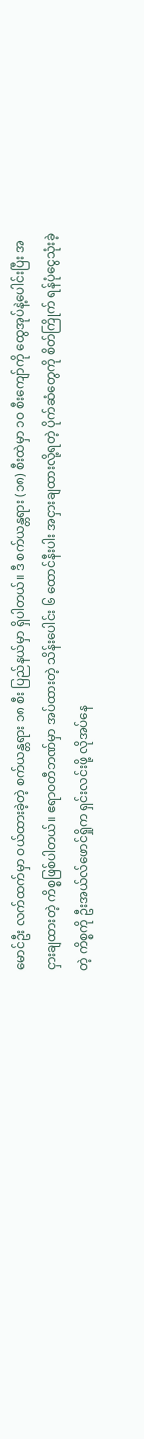မောင်ဦး လက်ထက်မှာ ဝယ်ထားခဲ့တဲ့ စက်ယန္တရား ၁၈ စီး ပြည်နယ်မှာ ရှိပါတယ်။ ဒီ စက်ယန္တရား (၁၈) စီးထဲမှာ ၁ဝ စီးကျော်ကို ထွေအုပ်နဲ့ပေါင်းပြီး အငှားချထားတဲ့ ကိစ္စဖြစ်ပါတယ်။ ဧရာဝတီဘဏ်မှာ အပ်ထားတဲ့ သိန်းပေါင်း ၆ ထောင်နီးပါး အငှားချထားလို့ရတဲ့ ပိုက်ဆံတွေကို စိတ်ကြိုက် ရန်ပုံငွေသုံးခဲ့တဲ့ ကိစ္စကို ဦးအယ်လ်ဖောင်ရှိုက ရှင်းလင်းဖို့ လိုအပ်နေ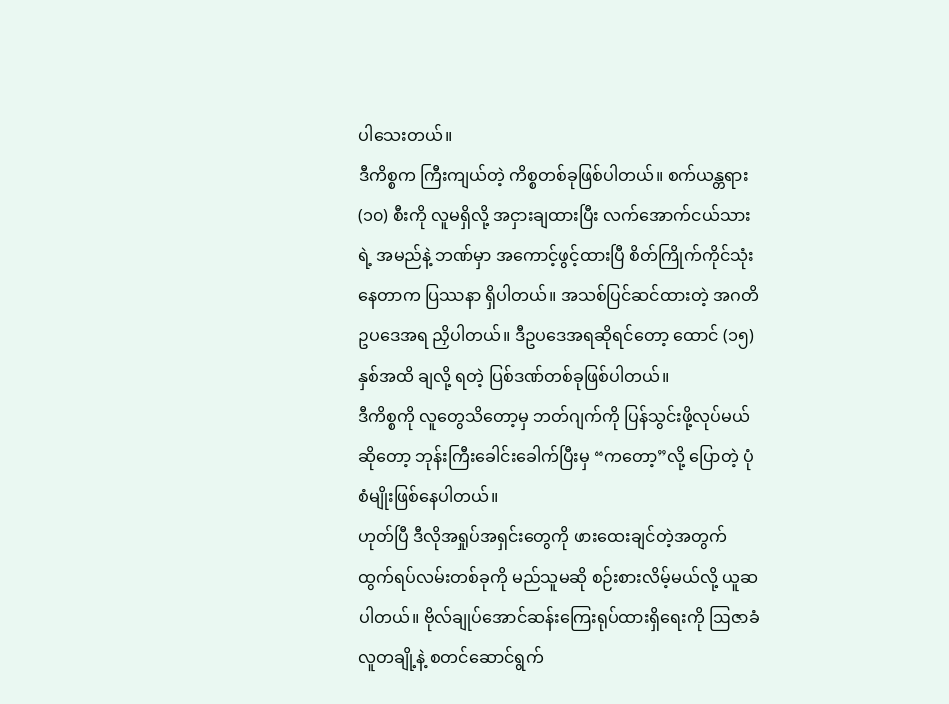ပါသေးတယ်။
ဒီကိစ္စက ကြီးကျယ်တဲ့ ကိစ္စတစ်ခုဖြစ်ပါတယ်။ စက်ယန္တရား (၁၀) စီးကို လူမရှိလို့ အငှားချထားပြီး လက်အောက်ငယ်သားရဲ့ အမည်နဲ့ ဘဏ်မှာ အကောင့်ဖွင့်ထားပြီ စိတ်ကြိုက်ကိုင်သုံးနေတာက ပြဿနာ ရှိပါတယ်။ အသစ်ပြင်ဆင်ထားတဲ့ အဂတိ ဥပဒေအရ ညှိပါတယ်။ ဒီဥပဒေအရဆိုရင်တော့ ထောင် (၁၅) နှစ်အထိ ချလို့ ရတဲ့ ပြစ်ဒဏ်တစ်ခုဖြစ်ပါတယ်။
ဒီကိစ္စကို လူတွေသိတော့မှ ဘတ်ဂျက်ကို ပြန်သွင်းဖို့လုပ်မယ်ဆိုတော့ ဘုန်းကြီးခေါင်းခေါက်ပြီးမှ “ကတော့”လို့ ပြောတဲ့ ပုံစံမျိုးဖြစ်နေပါတယ်။
ဟုတ်ပြီ ဒီလိုအရှုပ်အရှင်းတွေကို ဖားထေးချင်တဲ့အတွက် ထွက်ရပ်လမ်းတစ်ခုကို မည်သူမဆို စဉ်းစားလိမ့်မယ်လို့ ယူဆပါတယ်။ ဗိုလ်ချုပ်အောင်ဆန်းကြေးရုပ်ထားရှိရေးကို ဩဇာခံလူတချို့နဲ့ စတင်ဆောင်ရွက်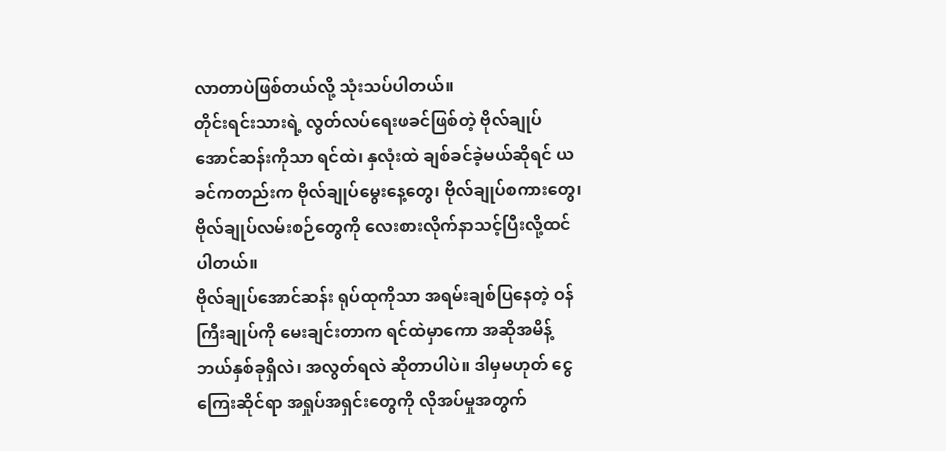လာတာပဲဖြစ်တယ်လို့ သုံးသပ်ပါတယ်။
တိုင်းရင်းသားရဲ့ လွတ်လပ်ရေးဖခင်ဖြစ်တဲ့ ဗိုလ်ချုပ်အောင်ဆန်းကိုသာ ရင်ထဲ၊ နှလုံးထဲ ချစ်ခင်ခဲ့မယ်ဆိုရင် ယခင်ကတည်းက ဗိုလ်ချုပ်မွေးနေ့တွေ၊ ဗိုလ်ချုပ်စကားတွေ၊ ဗိုလ်ချုပ်လမ်းစဉ်တွေကို လေးစားလိုက်နာသင့်ပြီးလို့ထင်ပါတယ်။
ဗိုလ်ချုပ်အောင်ဆန်း ရုပ်ထုကိုသာ အရမ်းချစ်ပြနေတဲ့ ဝန်ကြီးချုပ်ကို မေးချင်းတာက ရင်ထဲမှာကော အဆိုအမိန့် ဘယ်နှစ်ခုရှိလဲ၊ အလွတ်ရလဲ ဆိုတာပါပဲ။ ဒါမှမဟုတ် ငွေကြေးဆိုင်ရာ အရှုပ်အရှင်းတွေကို လိုအပ်မှုအတွက်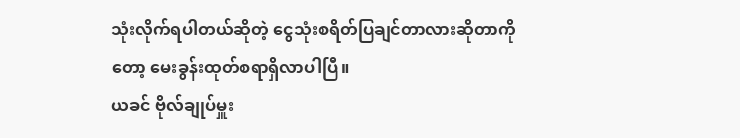သုံးလိုက်ရပါတယ်ဆိုတဲ့ ငွေသုံးစရိတ်ပြချင်တာလားဆိုတာကိုတော့ မေးခွန်းထုတ်စရာရှိလာပါပြီ။
ယခင် ဗိုလ်ချုပ်မှူး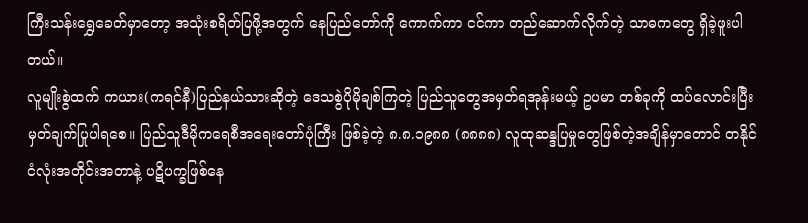ကြီးသန်းရွှေခေတ်မှာတော့ အသုံးစရိတ်ပြဖို့အတွက် နေပြည်တော်ကို ကောက်ကာ ငင်ကာ တည်ဆောက်လိုက်တဲ့ သာဓကတွေ ရှိခဲ့ဖူးပါတယ်။
လူမျိုးစွဲထက် ကယား(ကရင်နီ)ပြည်နယ်သားဆိုတဲ့ ဒေသစွဲပိုမိုချစ်ကြတဲ့ ပြည်သူတွေအမှတ်ရအုန်းမယ့် ဥပမာ တစ်ခုကို ထပ်လောင်းပြီး မှတ်ချက်ပြုပါရစေ။ ပြည်သူဒီမိုကရေစီအရေးတော်ပုံကြီး ဖြစ်ခဲ့တဲ့ ၈.၈.၁၉၈၈ (၈၈၈၈) လူထုဆန္ဒပြမှုတွေဖြစ်တဲ့အချိန်မှာတောင် တနိုင်ငံလုံးအတိုင်းအတာနဲ့ ပဋိပက္ခဖြစ်နေ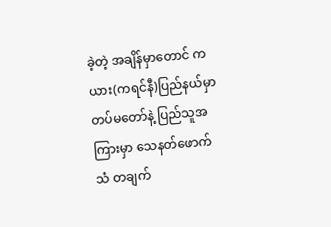ခဲ့တဲ့ အချိန်မှာတောင် ကယား(ကရင်နီ)ပြည်နယ်မှာ တပ်မတော်နဲ့ ပြည်သူအကြားမှာ သေနတ်ဖောက်သံ တချက်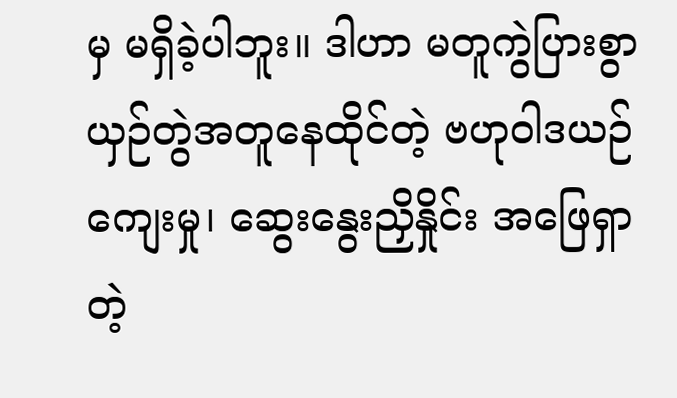မှ မရှိခဲ့ပါဘူး။ ဒါဟာ မတူကွဲပြားစွာယှဉ်တွဲအတူနေထိုင်တဲ့ ဗဟုဝါဒယဉ်ကျေးမှု၊ ဆွေးနွေးညှိနှိုင်း အဖြေရှာတဲ့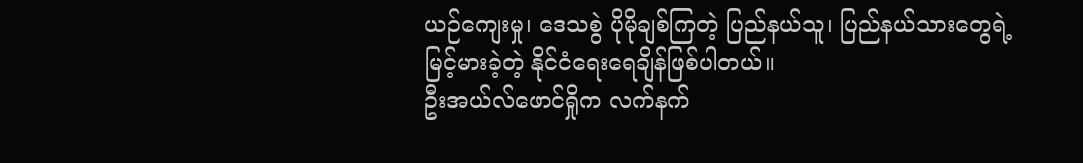ယဉ်ကျေးမှု၊ ဒေသစွဲ ပိုမိုချစ်ကြတဲ့ ပြည်နယ်သူ၊ ပြည်နယ်သားတွေရဲ့ မြင့်မားခဲ့တဲ့ နိုင်ငံရေးရေချိန်ဖြစ်ပါတယ်။
ဦးအယ်လ်ဖောင်ရှိုက လက်နက်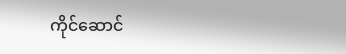ကိုင်ဆောင်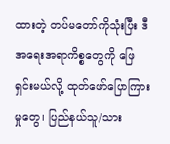ထားတဲ့ တပ်မတော်ကိုသုံးပြီး ဒီအရေးအရာကိစ္စတွေကို ဖြေရှင်းမယ်လို့ ထုတ်ဖော်ပြောကြားမှုတွေ၊ ပြည်နယ်သူ/သား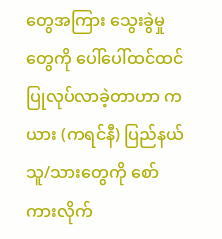တွေအကြား သွေးခွဲမှုတွေကို ပေါ်ပေါ်ထင်ထင် ပြုလုပ်လာခဲ့တာဟာ ကယား (ကရင်နီ) ပြည်နယ်သူ/သားတွေကို စော်ကားလိုက်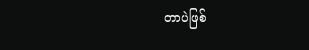တာပဲဖြစ်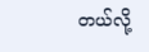တယ်လို့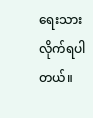ရေးသားလိုက်ရပါတယ်။